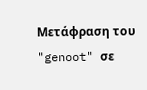Μετάφραση του "genoot" σε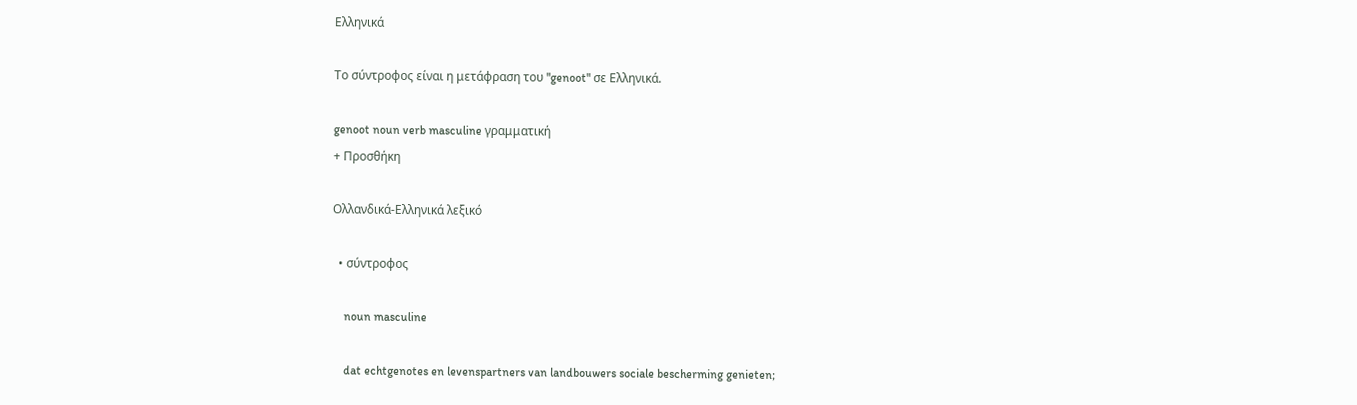Ελληνικά

Το σύντροφος είναι η μετάφραση του "genoot" σε Ελληνικά.

genoot noun verb masculine γραμματική
+ Προσθήκη

Ολλανδικά-Ελληνικά λεξικό

  • σύντροφος

    noun masculine

    dat echtgenotes en levenspartners van landbouwers sociale bescherming genieten;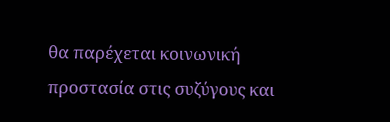θα παρέχεται κοινωνική προστασία στις συζύγους και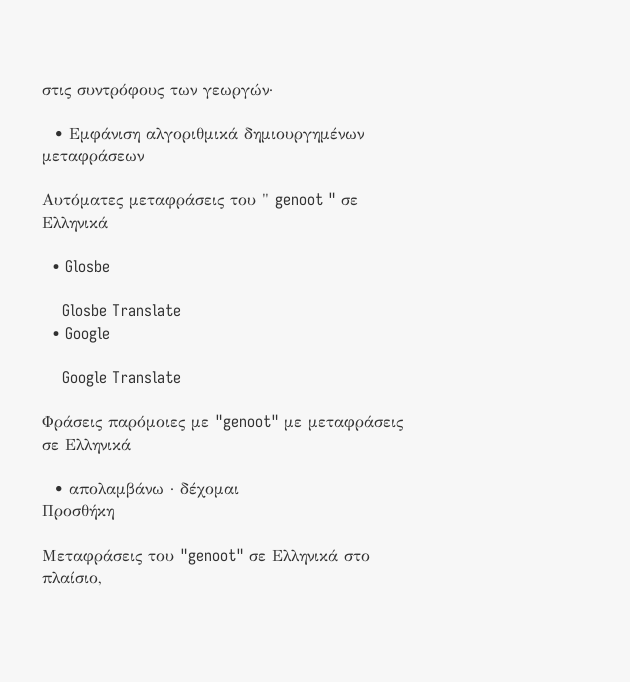στις συντρόφους των γεωργών·

  • Εμφάνιση αλγοριθμικά δημιουργημένων μεταφράσεων

Αυτόματες μεταφράσεις του " genoot " σε Ελληνικά

  • Glosbe

    Glosbe Translate
  • Google

    Google Translate

Φράσεις παρόμοιες με "genoot" με μεταφράσεις σε Ελληνικά

  • απολαμβάνω · δέχομαι
Προσθήκη

Μεταφράσεις του "genoot" σε Ελληνικά στο πλαίσιο,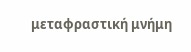μεταφραστική μνήμη